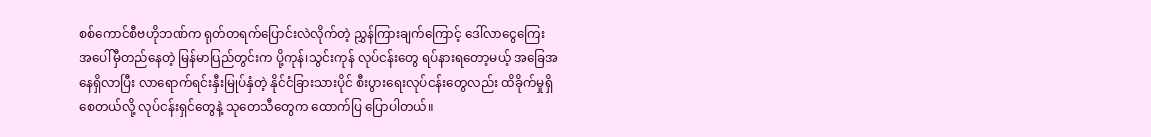စစ်ကောင်စီဗဟိုဘဏ်က ရုတ်တရက်ပြောင်းလဲလိုက်တဲ့ ညွှန်ကြားချက်ကြောင့် ဒေါ်လာငွေကြေး အပေါ်မှီတည်နေတဲ့ မြန်မာပြည်တွင်းက ပို့ကုန်၊သွင်းကုန် လုပ်ငန်းတွေ ရပ်နားရတော့မယ့် အခြေအနေရှိလာပြီး လာရောက်ရင်းနှီးမြုပ်နှံတဲ့ နိုင်ငံခြားသားပိုင် စီးပွားရေးလုပ်ငန်းတွေလည်း ထိခိုက်မှုရှိစေတယ်လို့ လုပ်ငန်းရှင်တွေနဲ့ သုတေသီတွေက ထောက်ပြ ပြောပါတယ်။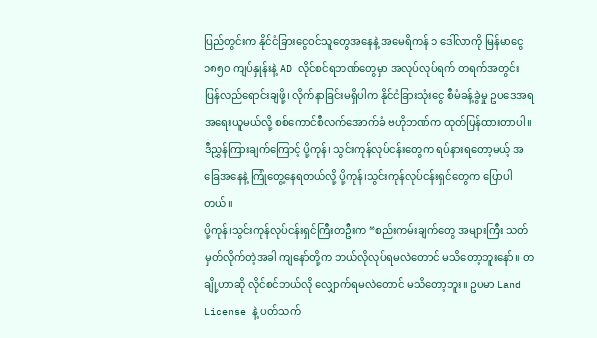ပြည်တွင်းက နိုင်ငံခြားငွေဝင်သူတွေအနေနဲ့ အမေရိကန် ၁ ဒေါ်လာကို မြန်မာငွေ ၁၈၅၀ ကျပ်နှုန်းနဲ့ AD လိုင်စင်ရဘဏ်တွေမှာ အလုပ်လုပ်ရက် တရက်အတွင်း ပြန်လည်ရောင်းချဖို့၊ လိုက်နာခြင်းမရှိပါက နိုင်ငံခြားသုံးငွေ စီမံခန့်ခွဲမှု ဥပဒေအရ အရေးယူမယ်လို့ စစ်ကောင်စီလက်အောက်ခံ ဗဟိုဘဏ်က ထုတ်ပြန်ထားတာပါ။
ဒီညွှန်ကြားချက်ကြောင့် ပို့ကုန်၊ သွင်းကုန်လုပ်ငန်းတွေက ရပ်နားရတော့မယ့် အခြေအနေနဲ့ ကြုံတွေ့နေရတယ်လို့ ပို့ကုန်၊သွင်းကုန်လုပ်ငန်းရှင်တွေက ပြောပါတယ်။
ပို့ကုန်၊သွင်းကုန်လုပ်ငန်းရှင်ကြီးတဦးက “စည်းကမ်းချက်တွေ အများကြီး သတ်မှတ်လိုက်တဲ့အခါ ကျနော်တို့က ဘယ်လိုလုပ်ရမလဲတောင် မသိတော့ဘူးနော်။ တချို့ဟာဆို လိုင်စင်ဘယ်လို လျှောက်ရမလဲတောင် မသိတော့ဘူး။ ဥပမာ Land License နဲ့ ပတ်သက်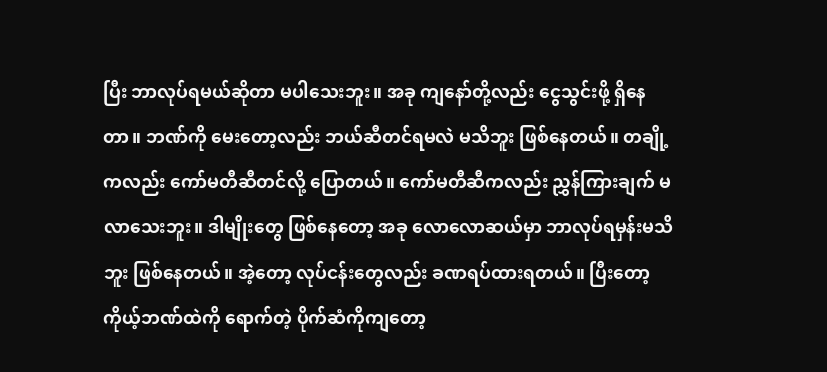ပြီး ဘာလုပ်ရမယ်ဆိုတာ မပါသေးဘူး။ အခု ကျနော်တို့လည်း ငွေသွင်းဖို့ ရှိနေတာ။ ဘဏ်ကို မေးတော့လည်း ဘယ်ဆီတင်ရမလဲ မသိဘူး ဖြစ်နေတယ်။ တချို့ကလည်း ကော်မတီဆီတင်လို့ ပြောတယ်။ ကော်မတီဆီကလည်း ညွှန်ကြားချက် မလာသေးဘူး။ ဒါမျိုးတွေ ဖြစ်နေတော့ အခု လောလောဆယ်မှာ ဘာလုပ်ရမှန်းမသိဘူး ဖြစ်နေတယ်။ အဲ့တော့ လုပ်ငန်းတွေလည်း ခဏရပ်ထားရတယ်။ ပြီးတော့ ကိုယ့်ဘဏ်ထဲကို ရောက်တဲ့ ပိုက်ဆံကိုကျတော့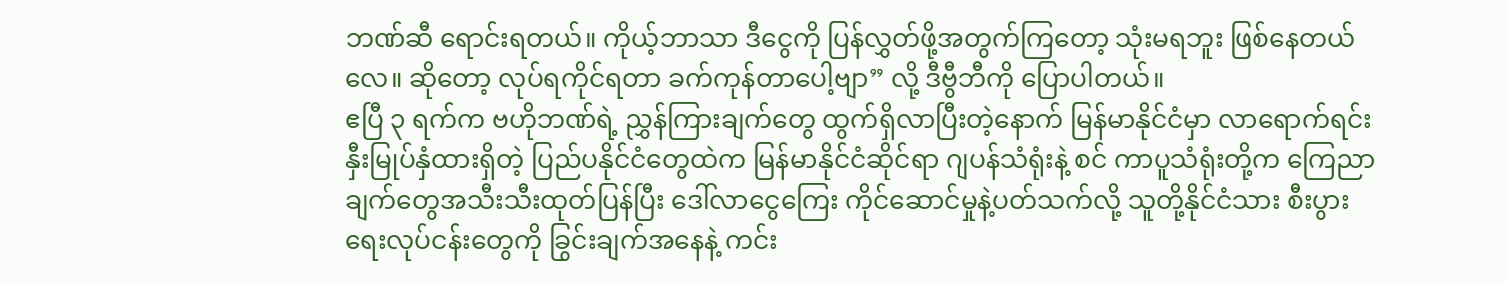ဘဏ်ဆီ ရောင်းရတယ်။ ကိုယ့်ဘာသာ ဒီငွေကို ပြန်လွှတ်ဖို့အတွက်ကြတော့ သုံးမရဘူး ဖြစ်နေတယ်လေ။ ဆိုတော့ လုပ်ရကိုင်ရတာ ခက်ကုန်တာပေါ့ဗျာ” လို့ ဒီဗွီဘီကို ပြောပါတယ်။
ဧပြီ ၃ ရက်က ဗဟိုဘဏ်ရဲ့ ညွှန်ကြားချက်တွေ ထွက်ရှိလာပြီးတဲ့နောက် မြန်မာနိုင်ငံမှာ လာရောက်ရင်းနှီးမြုပ်နှံထားရှိတဲ့ ပြည်ပနိုင်ငံတွေထဲက မြန်မာနိုင်ငံဆိုင်ရာ ဂျပန်သံရုံးနဲ့ စင် ကာပူသံရုံးတို့က ကြေညာချက်တွေအသီးသီးထုတ်ပြန်ပြီး ဒေါ်လာငွေကြေး ကိုင်ဆောင်မှုနဲ့ပတ်သက်လို့ သူတို့နိုင်ငံသား စီးပွားရေးလုပ်ငန်းတွေကို ခြွင်းချက်အနေနဲ့ ကင်း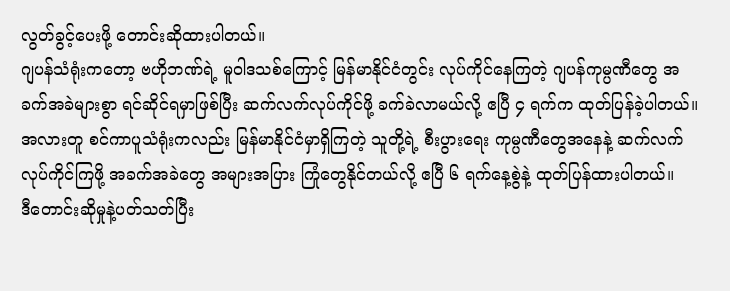လွတ်ခွင့်ပေးဖို့ တောင်းဆိုထားပါတယ်။
ဂျပန်သံရုံးကတော့ ဗဟိုဘဏ်ရဲ့ မူဝါဒသစ်ကြောင့် မြန်မာနိုင်ငံတွင်း လုပ်ကိုင်နေကြတဲ့ ဂျပန်ကုမ္ပဏီတွေ အခက်အခဲများစွာ ရင်ဆိုင်ရမှာဖြစ်ပြီး ဆက်လက်လုပ်ကိုင်ဖို့ ခက်ခဲလာမယ်လို့ ဧပြီ ၄ ရက်က ထုတ်ပြန်ခဲ့ပါတယ်။
အလားတူ စင်ကာပူသံရုံးကလည်း မြန်မာနိုင်ငံမှာရှိကြတဲ့ သူတို့ရဲ့ စီးပွားရေး ကုမ္ပဏီတွေအနေနဲ့ ဆက်လက်လုပ်ကိုင်ကြဖို့ အခက်အခဲတွေ အများအပြား ကြုံတွေနိုင်တယ်လို့ ဧပြီ ၆ ရက်နေ့စွဲနဲ့ ထုတ်ပြန်ထားပါတယ်။
ဒီတောင်းဆိုမှုနဲ့ပတ်သတ်ပြီး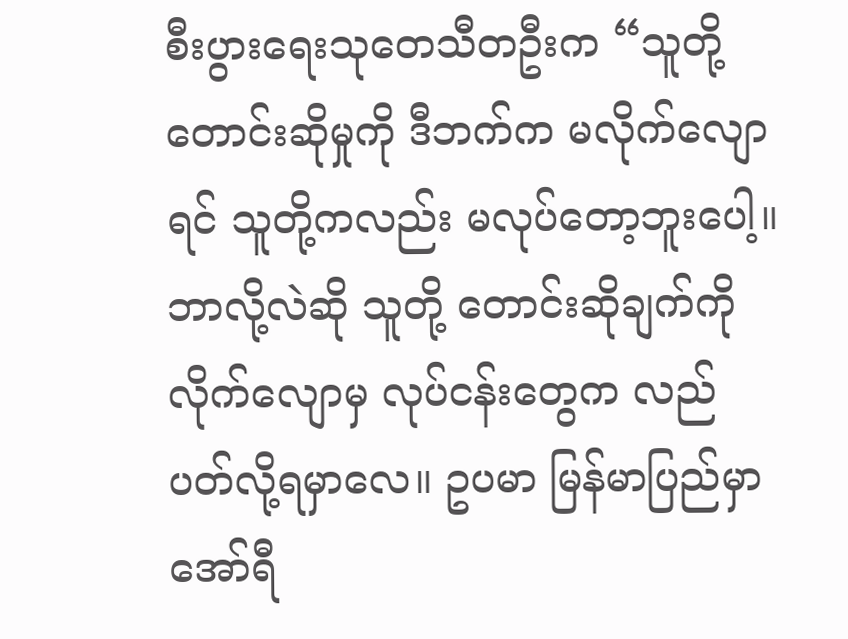စီးပွားရေးသုတေသီတဦးက “သူတို့ တောင်းဆိုမှုကို ဒီဘက်က မလိုက်လျောရင် သူတို့ကလည်း မလုပ်တော့ဘူးပေါ့။ ဘာလို့လဲဆို သူတို့ တောင်းဆိုချက်ကို လိုက်လျောမှ လုပ်ငန်းတွေက လည်ပတ်လို့ရမှာလေ။ ဥပမာ မြန်မာပြည်မှာ အော်ရီ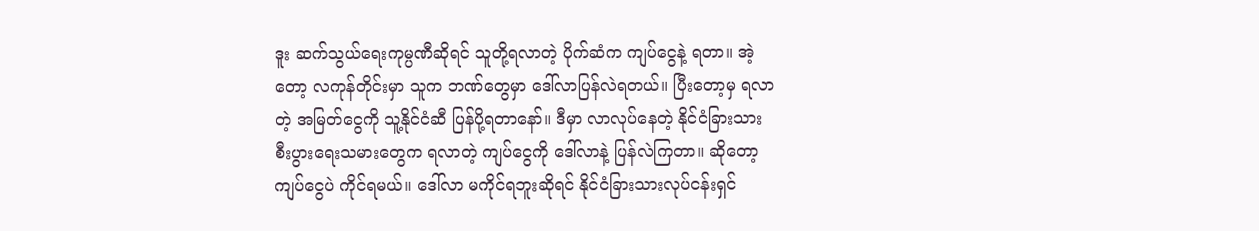ဒူး ဆက်သွယ်ရေးကုမ္ပဏီဆိုရင် သူတို့ရလာတဲ့ ပိုက်ဆံက ကျပ်ငွေနဲ့ ရတာ။ အဲ့တော့ လကုန်တိုင်းမှာ သူက ဘဏ်တွေမှာ ဒေါ်လာပြန်လဲရတယ်။ ပြီးတော့မှ ရလာတဲ့ အမြတ်ငွေကို သူ့နိုင်ငံဆီ ပြန်ပို့ရတာနော်။ ဒီမှာ လာလုပ်နေတဲ့ နိုင်ငံခြားသား စီးပွားရေးသမားတွေက ရလာတဲ့ ကျပ်ငွေကို ဒေါ်လာနဲ့ ပြန်လဲကြတာ။ ဆိုတော့ ကျပ်ငွေပဲ ကိုင်ရမယ်။ ဒေါ်လာ မကိုင်ရဘူးဆိုရင် နိုင်ငံခြားသားလုပ်ငန်းရှင်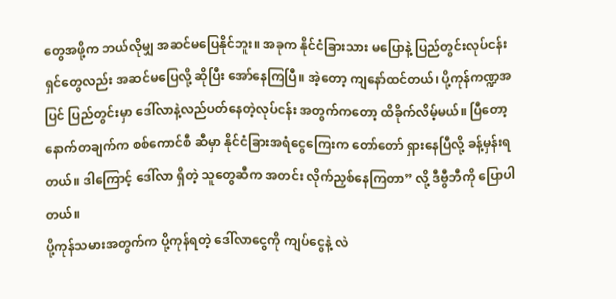တွေအဖို့က ဘယ်လိုမျှ အဆင်မပြေနိုင်ဘူး။ အခုက နိုင်ငံခြားသား မပြောနဲ့ ပြည်တွင်းလုပ်ငန်းရှင်တွေလည်း အဆင်မပြေလို့ ဆိုပြီး အော်နေကြပြီ။ အဲ့တော့ ကျနော်ထင်တယ်၊ ပို့ကုန်ကဏ္ဍအပြင် ပြည်တွင်းမှာ ဒေါ်လာနဲ့လည်ပတ်နေတဲ့လုပ်ငန်း အတွက်ကတော့ ထိခိုက်လိမ့်မယ်။ ပြီတော့ နောက်တချက်က စစ်ကောင်စီ ဆီမှာ နိုင်ငံခြားအရံငွေကြေးက တော်တော် ရှားနေပြီလို့ ခန့်မှန်းရတယ်။ ဒါကြောင့် ဒေါ်လာ ရှိတဲ့ သူတွေဆီက အတင်း လိုက်ညှစ်နေကြတာ” လို့ ဒီဗွီဘီကို ပြောပါတယ်။
ပို့ကုန်သမားအတွက်က ပို့ကုန်ရတဲ့ ဒေါ်လာငွေကို ကျပ်ငွေနဲ့ လဲ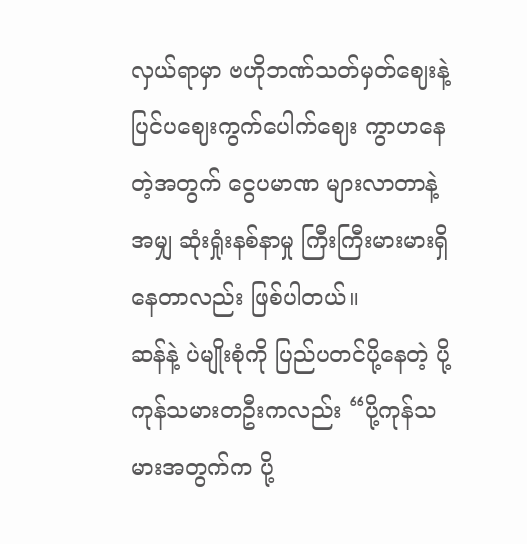လှယ်ရာမှာ ဗဟိုဘဏ်သတ်မှတ်ဈေးနဲ့ ပြင်ပဈေးကွက်ပေါက်ဈေး ကွာဟနေတဲ့အတွက် ငွေပမာဏ များလာတာနဲ့အမျှ ဆုံးရှုံးနစ်နာမှု ကြီးကြီးမားမားရှိနေတာလည်း ဖြစ်ပါတယ်။
ဆန်နဲ့ ပဲမျိုးစုံကို ပြည်ပတင်ပို့နေတဲ့ ပို့ကုန်သမားတဦးကလည်း “ပို့ကုန်သမားအတွက်က ပို့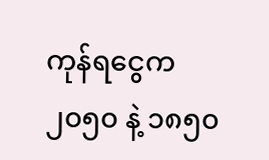ကုန်ရငွေက ၂၀၅၀ နဲ့ ၁၈၅၀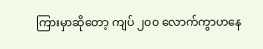ကြားမှာဆိုတော့ ကျပ် ၂၀၀ လောက်ကွာဟနေ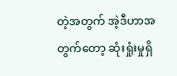တဲ့အတွက် အဲ့ဒီဟာအတွက်တော့ ဆုံးရှုံးမှုရှိ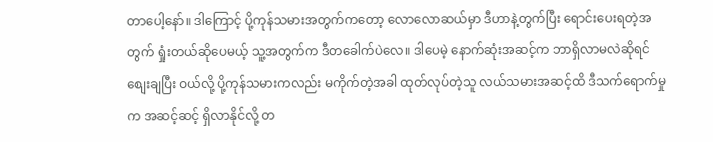တာပေါ့နော်။ ဒါကြောင့် ပို့ကုန်သမားအတွက်ကတော့ လောလောဆယ်မှာ ဒီဟာနဲ့တွက်ပြီး ရောင်းပေးရတဲ့အတွက် ရှုံးတယ်ဆိုပေမယ့် သူ့အတွက်က ဒီတခေါက်ပဲလေ။ ဒါပေမဲ့ နောက်ဆုံးအဆင့်က ဘာရှိလာမလဲဆိုရင် စျေးချပြီး ဝယ်လို့ ပို့ကုန်သမားကလည်း မကိုက်တဲ့အခါ ထုတ်လုပ်တဲ့သူ လယ်သမားအဆင့်ထိ ဒီသက်ရောက်မှုက အဆင့်ဆင့် ရှိလာနိုင်လို့ တ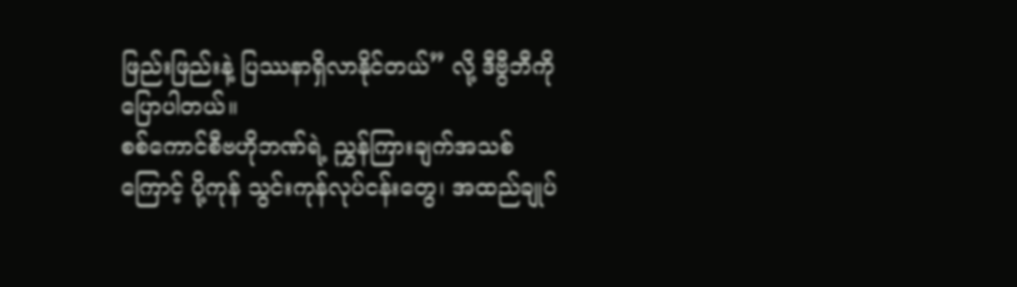ဖြည်းဖြည်းနဲ့ ပြဿနာရှိလာနိုင်တယ်” လို့ ဒီဗွီဘီကို ပြောပါတယ်။
စစ်ကောင်စီဗဟိုဘဏ်ရဲ့ ညွှန်ကြားချက်အသစ်ကြောင့် ပို့ကုန် သွင်းကုန်လုပ်ငန်းတွေ၊ အထည်ချုပ်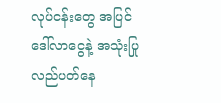လုပ်ငန်းတွေ အပြင် ဒေါ်လာငွေနဲ့ အသုံးပြုလည်ပတ်နေ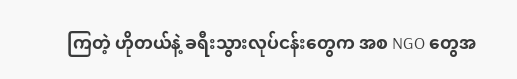ကြတဲ့ ဟိုတယ်နဲ့ ခရီးသွားလုပ်ငန်းတွေက အစ NGO တွေအ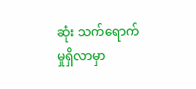ဆုံး သက်ရောက်မှုရှိလာမှာ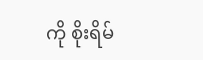ကို စိုးရိမ်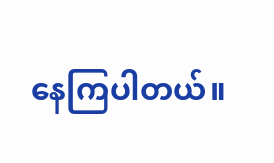နေကြပါတယ်။